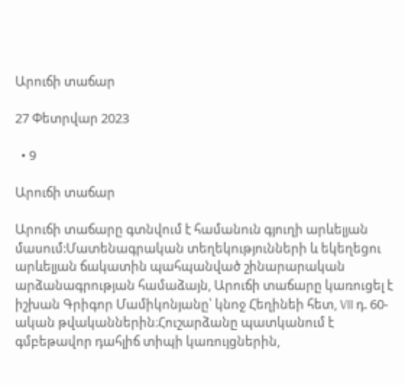Արուճի տաճար

27 Փետրվար 2023

  • 9

Արուճի տաճար

Արուճի տաճարը գտնվում է համանուն գյուղի արևելյան մասում:Մատենագրական տեղեկությունների և եկեղեցու արևելյան ճակատին պահպանված շինարարական արձանագրության համաձայն, Արուճի տաճարը կառուցել է իշխան Գրիգոր Մամիկոնյանը՝ կնոջ Հեղինեի հետ, VII դ. 60-ական թվականներին։Հուշարձանը պատկանում է գմբեթավոր դահլիճ տիպի կառույցներին,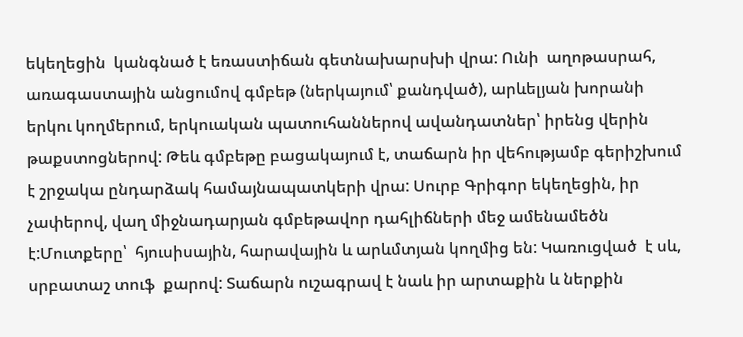եկեղեցին  կանգնած է եռաստիճան գետնախարսխի վրա: Ունի  աղոթասրահ, առագաստային անցումով գմբեթ (ներկայում՝ քանդված), արևելյան խորանի երկու կողմերում, երկուական պատուհաններով ավանդատներ՝ իրենց վերին թաքստոցներով: Թեև գմբեթը բացակայում է, տաճարն իր վեհությամբ գերիշխում է շրջակա ընդարձակ համայնապատկերի վրա: Սուրբ Գրիգոր եկեղեցին, իր չափերով, վաղ միջնադարյան գմբեթավոր դահլիճների մեջ ամենամեծն է:Մուտքերը՝  հյուսիսային, հարավային և արևմտյան կողմից են: Կառուցված  է սև, սրբատաշ տուֆ  քարով: Տաճարն ուշագրավ է նաև իր արտաքին և ներքին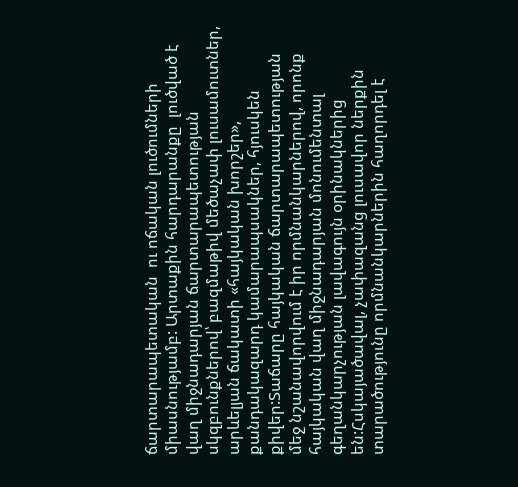ճարտարապետական  ու ոճական լուծումների միասնությամբ: Արտաքին հարդարանքը  լուծված է վաղ միջնադարյան ճարտարապետության սկզբունքներով՝ բազմաթիվ մեծաչափ լուսամուտներ, արևելյան ճակատի «հայկական խորշեր», քանդակազարդ կամարապսակներ, հյուսկեն քիվեր:Տաճարը հայկական ճարտարապետության մեջ նշանավորվում է իր որմնանկարներով, որոնք հայկական վաղ միջնադարյան մոնումենտալ գեղանկարչության լավագույն օրինակներից են:Հսկայածավալ, չափազանց լուսավոր ներքին տարածությունը որմնանկարներին հաղորդել է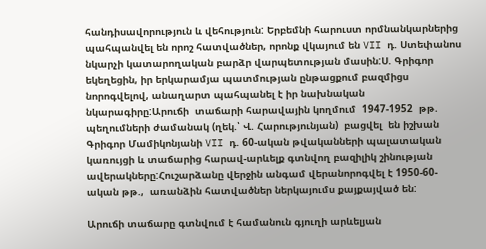հանդիսավորություն և վեհություն: Երբեմնի հարուստ որմնանկարներից պահպանվել են որոշ հատվածներ, որոնք վկայում են VII դ. Ստեփանոս նկարչի կատարողական բարձր վարպետության մասին:Ս. Գրիգոր եկեղեցին, իր երկարամյա պատմության ընթացքում բազմիցս նորոգվելով, անաղարտ պահպանել է իր նախնական նկարագիրը:Արուճի  տաճարի հարավային կողմում  1947-1952  թթ. պեղումների ժամանակ (ղեկ.՝ Վ. Հարությունյան)  բացվել  են իշխան Գրիգոր Մամիկոնյանի VII դ. 60-ական թվականների պալատական կառույցի և տաճարից հարավ-արևելք գտնվող բազիլիկ շինության ավերակները:Հուշարձանը վերջին անգամ վերանորոգվել է 1950-60-ական թթ.,  առանձին հատվածներ ներկայումս քայքայված են:

Արուճի տաճարը գտնվում է համանուն գյուղի արևելյան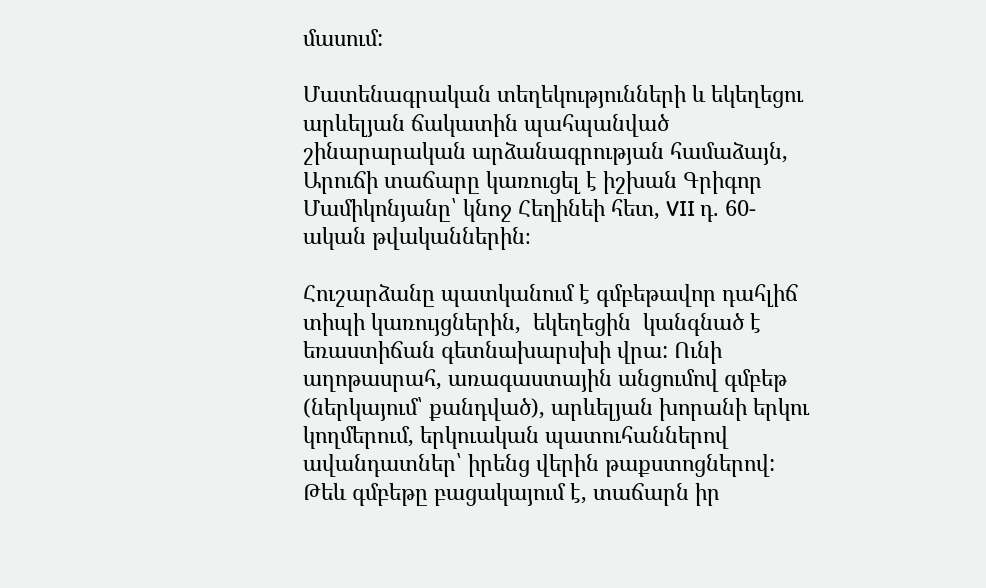մասում:

Մատենագրական տեղեկությունների և եկեղեցու արևելյան ճակատին պահպանված շինարարական արձանագրության համաձայն, Արուճի տաճարը կառուցել է իշխան Գրիգոր Մամիկոնյանը՝ կնոջ Հեղինեի հետ, VII դ. 60-ական թվականներին։

Հուշարձանը պատկանում է գմբեթավոր դահլիճ տիպի կառույցներին,  եկեղեցին  կանգնած է եռաստիճան գետնախարսխի վրա: Ունի  աղոթասրահ, առագաստային անցումով գմբեթ (ներկայում՝ քանդված), արևելյան խորանի երկու կողմերում, երկուական պատուհաններով ավանդատներ՝ իրենց վերին թաքստոցներով: Թեև գմբեթը բացակայում է, տաճարն իր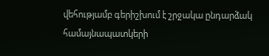վեհությամբ գերիշխում է շրջակա ընդարձակ համայնապատկերի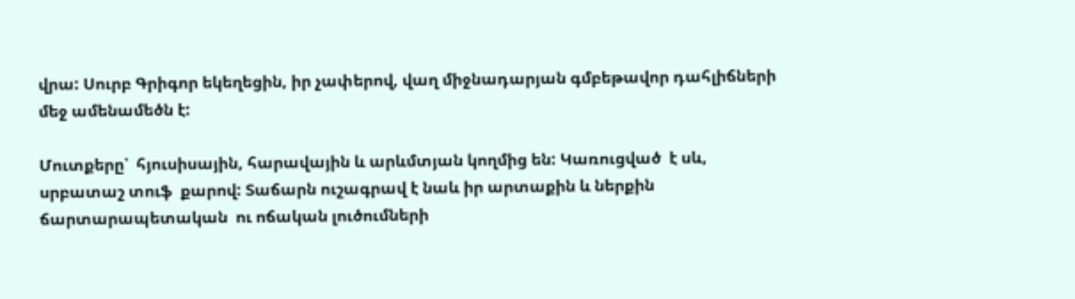վրա: Սուրբ Գրիգոր եկեղեցին, իր չափերով, վաղ միջնադարյան գմբեթավոր դահլիճների մեջ ամենամեծն է:

Մուտքերը՝  հյուսիսային, հարավային և արևմտյան կողմից են: Կառուցված  է սև, սրբատաշ տուֆ  քարով: Տաճարն ուշագրավ է նաև իր արտաքին և ներքին ճարտարապետական  ու ոճական լուծումների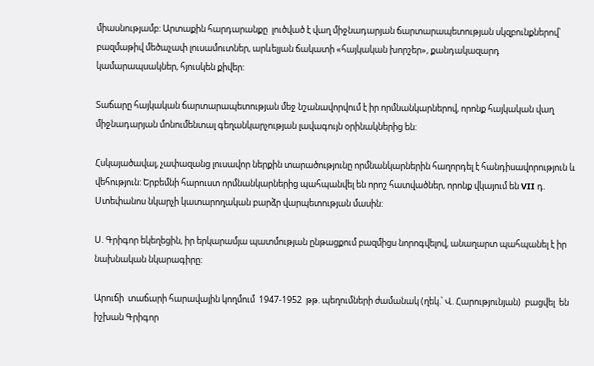միասնությամբ: Արտաքին հարդարանքը  լուծված է վաղ միջնադարյան ճարտարապետության սկզբունքներով՝ բազմաթիվ մեծաչափ լուսամուտներ, արևելյան ճակատի «հայկական խորշեր», քանդակազարդ կամարապսակներ, հյուսկեն քիվեր:

Տաճարը հայկական ճարտարապետության մեջ նշանավորվում է իր որմնանկարներով, որոնք հայկական վաղ միջնադարյան մոնումենտալ գեղանկարչության լավագույն օրինակներից են:

Հսկայածավալ, չափազանց լուսավոր ներքին տարածությունը որմնանկարներին հաղորդել է հանդիսավորություն և վեհություն: Երբեմնի հարուստ որմնանկարներից պահպանվել են որոշ հատվածներ, որոնք վկայում են VII դ. Ստեփանոս նկարչի կատարողական բարձր վարպետության մասին:

Ս. Գրիգոր եկեղեցին, իր երկարամյա պատմության ընթացքում բազմիցս նորոգվելով, անաղարտ պահպանել է իր նախնական նկարագիրը:

Արուճի  տաճարի հարավային կողմում  1947-1952  թթ. պեղումների ժամանակ (ղեկ.՝ Վ. Հարությունյան)  բացվել  են իշխան Գրիգոր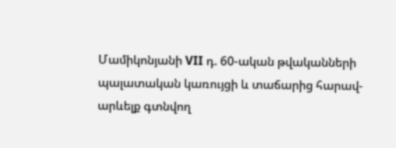Մամիկոնյանի VII դ. 60-ական թվականների պալատական կառույցի և տաճարից հարավ-արևելք գտնվող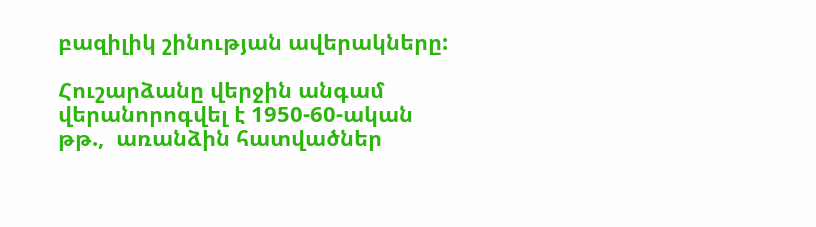բազիլիկ շինության ավերակները:

Հուշարձանը վերջին անգամ վերանորոգվել է 1950-60-ական թթ.,  առանձին հատվածներ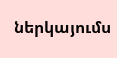ներկայումս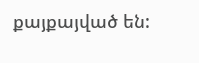քայքայված են: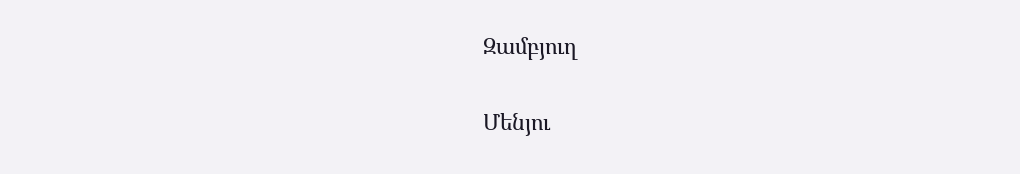Զամբյուղ

Մենյու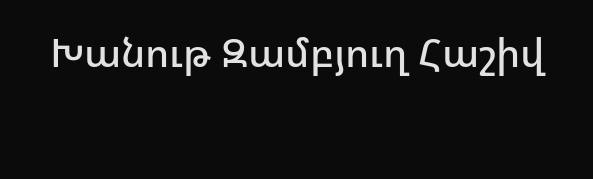Խանութ Զամբյուղ Հաշիվ